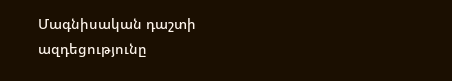Մագնիսական դաշտի ազդեցությունը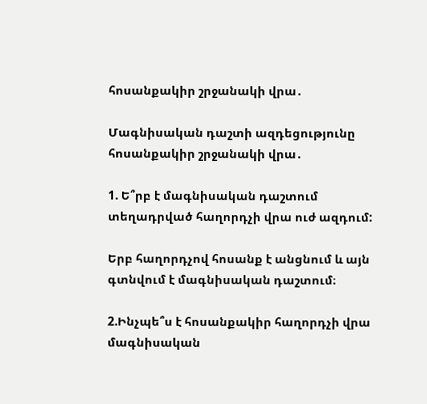հոսանքակիր շրջանակի վրա․

Մագնիսական դաշտի ազդեցությունը հոսանքակիր շրջանակի վրա․

1. Ե՞րբ է մագնիսական դաշտում տեղադրված հաղորդչի վրա ուժ ազդում:

Երբ հաղորդչով հոսանք է անցնում և այն գտնվում է մագնիսական դաշտում։

2.Ինչպե՞ս է հոսանքակիր հաղորդչի վրա մագնիսական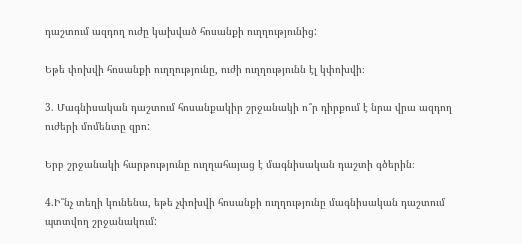դաշտում ազդող ուժը կախված հոսանքի ուղղությունից:

Եթե փոխվի հոսանքի ուղղությունը, ուժի ուղղությունն էլ կփոխվի։

3. Մագնիսական դաշտում հոսանքակիր շրջանակի ո՞ր դիրքում է նրա վրա ազդող ուժերի մոմենտը զրո:

Երբ շրջանակի հարթությունը ուղղահայաց է մագնիսական դաշտի գծերին։

4.Ի՞նչ տեղի կունենա, եթե չփոխվի հոսանքի ուղղությունը մագնիսական դաշտում պտտվող շրջանակում: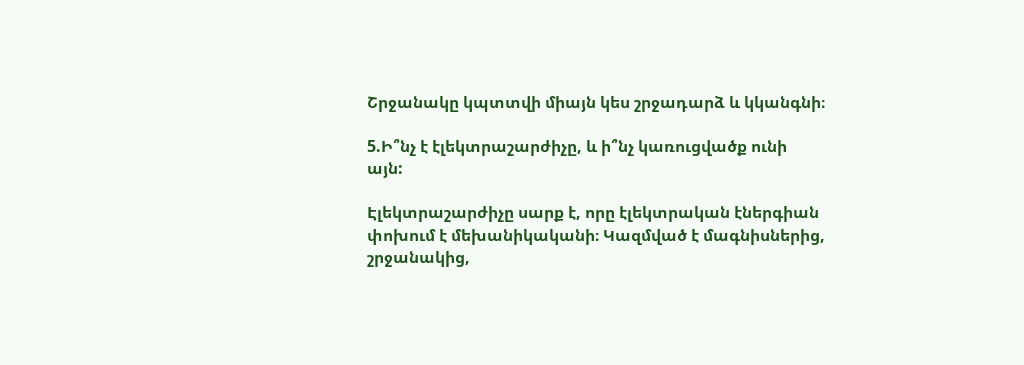Շրջանակը կպտտվի միայն կես շրջադարձ և կկանգնի։

5.Ի՞նչ է էլեկտրաշարժիչը, և ի՞նչ կառուցվածք ունի այն:

Էլեկտրաշարժիչը սարք է, որը էլեկտրական էներգիան փոխում է մեխանիկականի։ Կազմված է մագնիսներից, շրջանակից,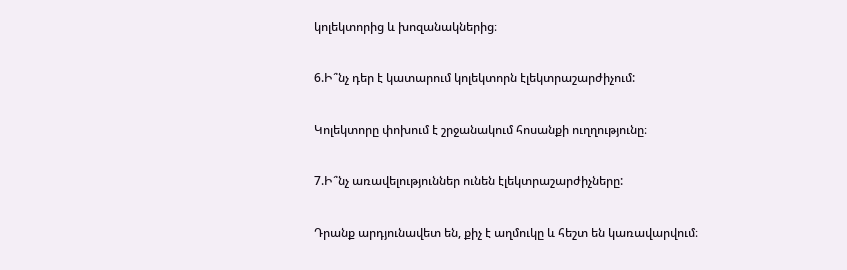կոլեկտորից և խոզանակներից։

6.Ի՞նչ դեր է կատարում կոլեկտորն էլեկտրաշարժիչում:

Կոլեկտորը փոխում է շրջանակում հոսանքի ուղղությունը։

7.Ի՞նչ առավելություններ ունեն էլեկտրաշարժիչները:

Դրանք արդյունավետ են, քիչ է աղմուկը և հեշտ են կառավարվում։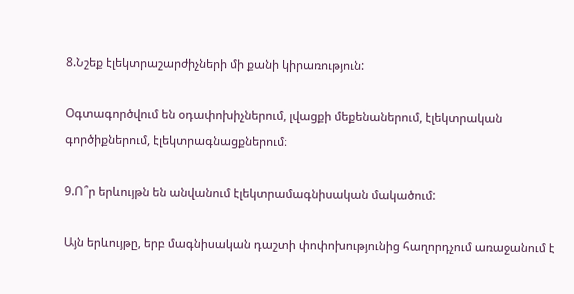8.Նշեք էլեկտրաշարժիչների մի քանի կիրառություն:

Օգտագործվում են օդափոխիչներում, լվացքի մեքենաներում, էլեկտրական գործիքներում, էլեկտրագնացքներում։

9.Ո՞ր երևույթն են անվանում էլեկտրամագնիսական մակածում:

Այն երևույթը, երբ մագնիսական դաշտի փոփոխությունից հաղորդչում առաջանում է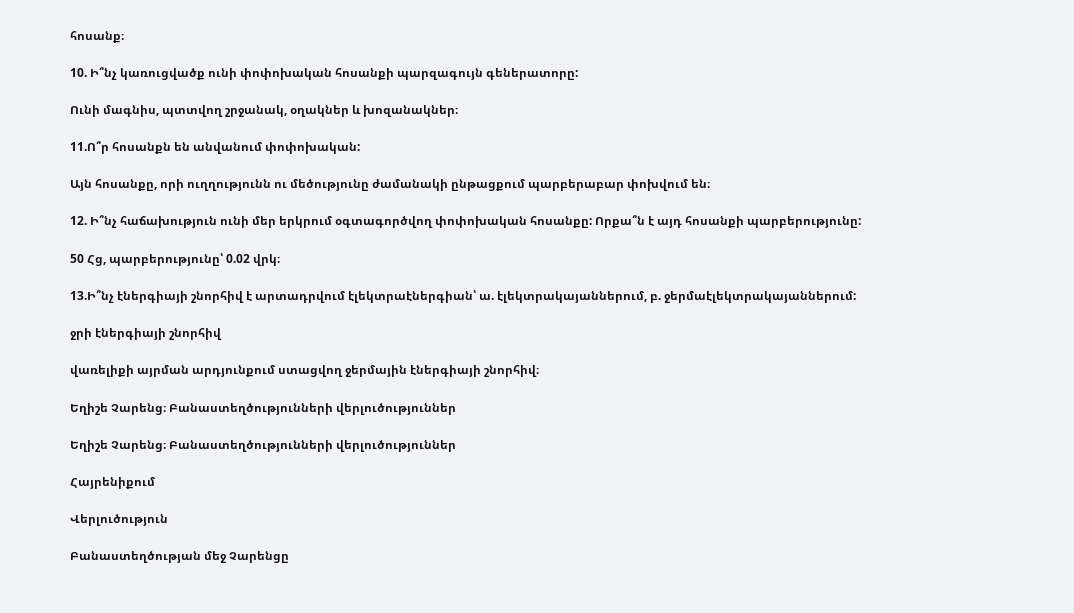հոսանք։

10. Ի՞նչ կառուցվածք ունի փոփոխական հոսանքի պարզագույն գեներատորը:

Ունի մագնիս, պտտվող շրջանակ, օղակներ և խոզանակներ։

11.Ո՞ր հոսանքն են անվանում փոփոխական:

Այն հոսանքը, որի ուղղությունն ու մեծությունը ժամանակի ընթացքում պարբերաբար փոխվում են։

12. Ի՞նչ հաճախություն ունի մեր երկրում օգտագործվող փոփոխական հոսանքը: Որքա՞ն է այդ հոսանքի պարբերությունը:

50 Հց, պարբերությունը՝ 0.02 վրկ։

13.Ի՞նչ էներգիայի շնորհիվ է արտադրվում էլեկտրաէներգիան՝ ա. էլեկտրակայաններում, բ. ջերմաէլեկտրակայաններում:

ջրի էներգիայի շնորհիվ

վառելիքի այրման արդյունքում ստացվող ջերմային էներգիայի շնորհիվ։

Եղիշե Չարենց։ Բանաստեղծությունների վերլուծություններ

Եղիշե Չարենց։ Բանաստեղծությունների վերլուծություններ

Հայրենիքում

Վերլուծություն

Բանաստեղծության մեջ Չարենցը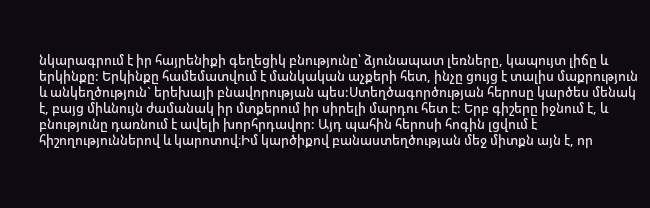նկարագրում է իր հայրենիքի գեղեցիկ բնությունը՝ ձյունապատ լեռները, կապույտ լիճը և երկինքը: Երկինքը համեմատվում է մանկական աչքերի հետ, ինչը ցույց է տալիս մաքրություն և անկեղծություն` երեխայի բնավորության պես:Ստեղծագործության հերոսը կարծես մենակ է, բայց միևնույն ժամանակ իր մտքերում իր սիրելի մարդու հետ է: Երբ գիշերը իջնում է, և բնությունը դառնում է ավելի խորհրդավոր: Այդ պահին հերոսի հոգին լցվում է հիշողություններով և կարոտով։Իմ կարծիքով բանաստեղծության մեջ միտքն այն է, որ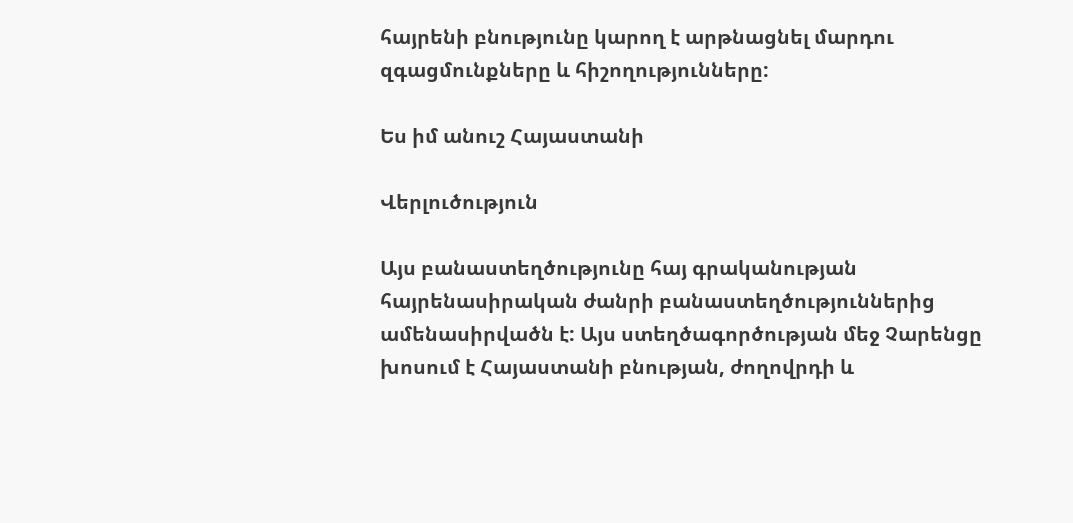հայրենի բնությունը կարող է արթնացնել մարդու զգացմունքները և հիշողությունները:

Ես իմ անուշ Հայաստանի

Վերլուծություն

Այս բանաստեղծությունը հայ գրականության հայրենասիրական ժանրի բանաստեղծություններից ամենասիրվածն է: Այս ստեղծագործության մեջ Չարենցը խոսում է Հայաստանի բնության, ժողովրդի և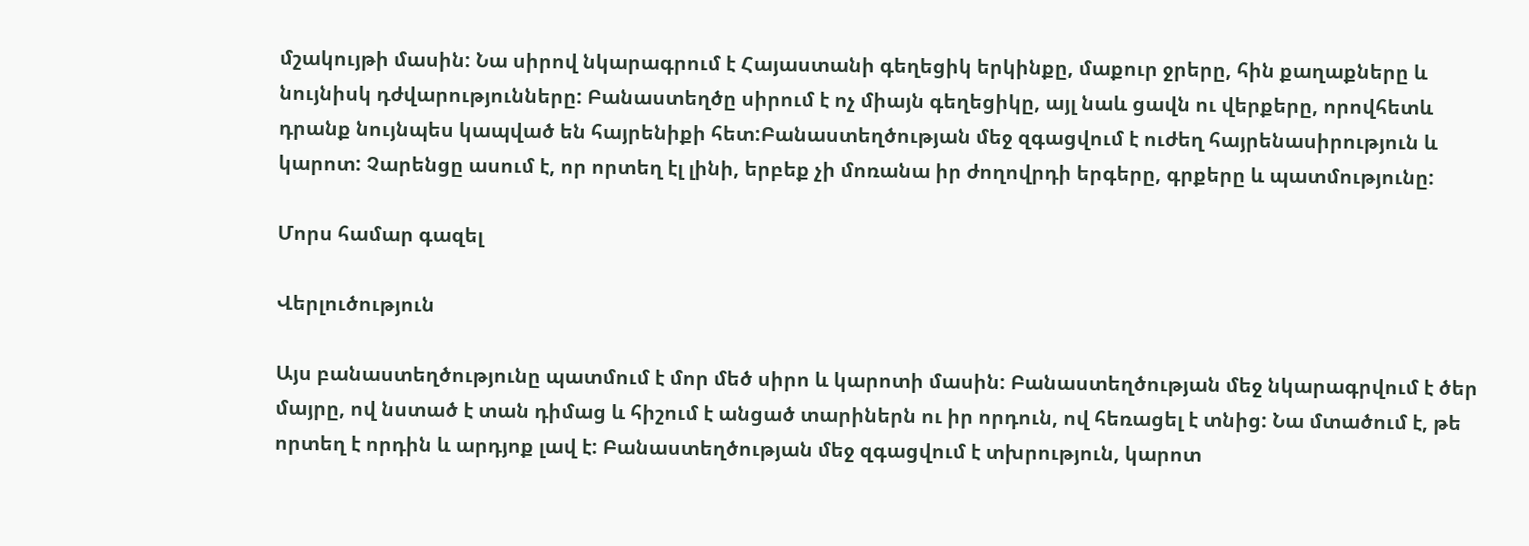մշակույթի մասին: Նա սիրով նկարագրում է Հայաստանի գեղեցիկ երկինքը, մաքուր ջրերը, հին քաղաքները և նույնիսկ դժվարությունները: Բանաստեղծը սիրում է ոչ միայն գեղեցիկը, այլ նաև ցավն ու վերքերը, որովհետև դրանք նույնպես կապված են հայրենիքի հետ:Բանաստեղծության մեջ զգացվում է ուժեղ հայրենասիրություն և կարոտ: Չարենցը ասում է, որ որտեղ էլ լինի, երբեք չի մոռանա իր ժողովրդի երգերը, գրքերը և պատմությունը:

Մորս համար գազել

Վերլուծություն

Այս բանաստեղծությունը պատմում է մոր մեծ սիրո և կարոտի մասին: Բանաստեղծության մեջ նկարագրվում է ծեր մայրը, ով նստած է տան դիմաց և հիշում է անցած տարիներն ու իր որդուն, ով հեռացել է տնից: Նա մտածում է, թե որտեղ է որդին և արդյոք լավ է: Բանաստեղծության մեջ զգացվում է տխրություն, կարոտ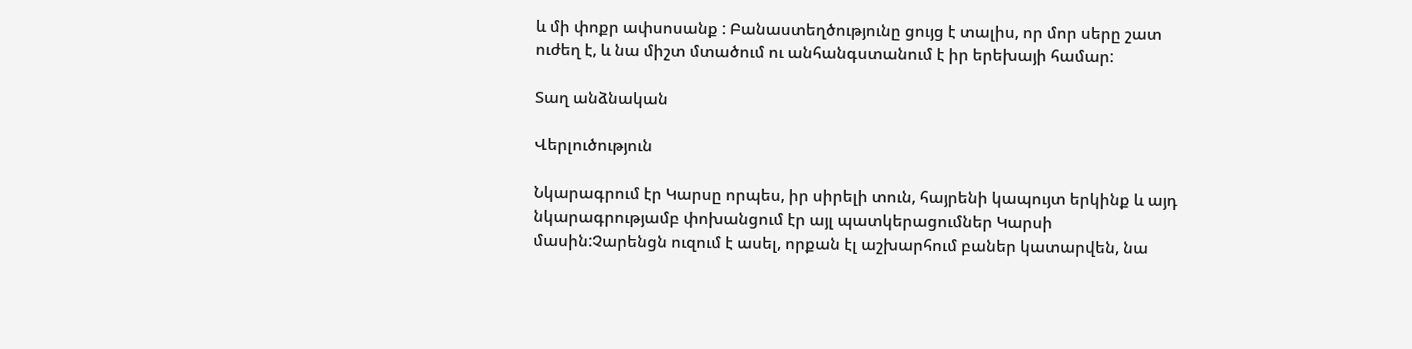և մի փոքր ափսոսանք : Բանաստեղծությունը ցույց է տալիս, որ մոր սերը շատ ուժեղ է, և նա միշտ մտածում ու անհանգստանում է իր երեխայի համար:

Տաղ անձնական

Վերլուծություն

Նկարագրում էր Կարսը որպես, իր սիրելի տուն, հայրենի կապույտ երկինք և այդ նկարագրությամբ փոխանցում էր այլ պատկերացումներ Կարսի մասին:Չարենցն ուզում է ասել, որքան էլ աշխարհում բաներ կատարվեն, նա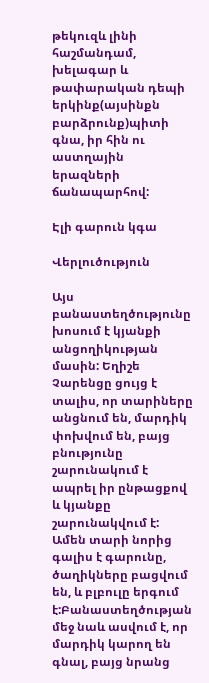թեկուզև լինի հաշմանդամ, խելագար և թափարական դեպի երկինք(այսինքն բարձրունք)պիտի գնա, իր հին ու աստղային երազների ճանապարհով:

Էլի գարուն կգա

Վերլուծություն

Այս բանաստեղծությունը խոսում է կյանքի անցողիկության մասին: Եղիշե Չարենցը ցույց է տալիս, որ տարիները անցնում են, մարդիկ փոխվում են, բայց բնությունը շարունակում է ապրել իր ընթացքով և կյանքը շարունակվում է: Ամեն տարի նորից գալիս է գարունը, ծաղիկները բացվում են, և բլբուլը երգում է:Բանաստեղծության մեջ նաև ասվում է, որ մարդիկ կարող են գնալ, բայց նրանց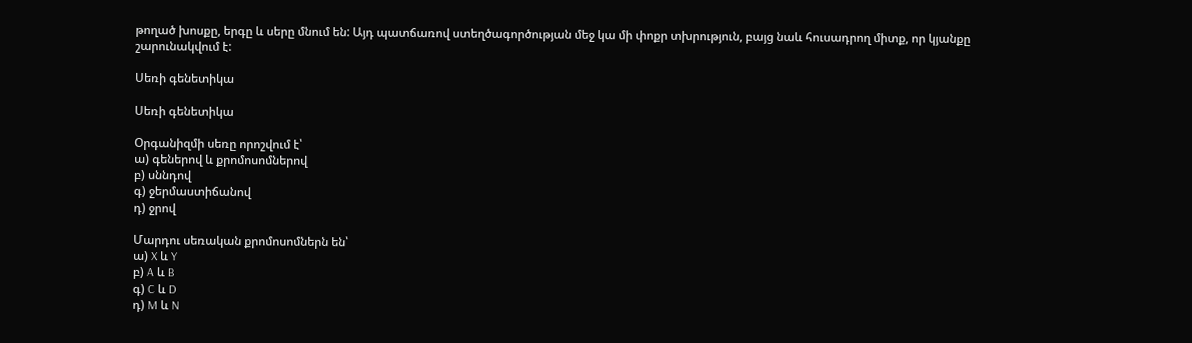թողած խոսքը, երգը և սերը մնում են: Այդ պատճառով ստեղծագործության մեջ կա մի փոքր տխրություն, բայց նաև հուսադրող միտք, որ կյանքը շարունակվում է:

Սեռի գենետիկա

Սեռի գենետիկա

Օրգանիզմի սեռը որոշվում է՝
ա) գեներով և քրոմոսոմներով
բ) սննդով
գ) ջերմաստիճանով
դ) ջրով

Մարդու սեռական քրոմոսոմներն են՝
ա) X և Y
բ) A և B
գ) C և D
դ) M և N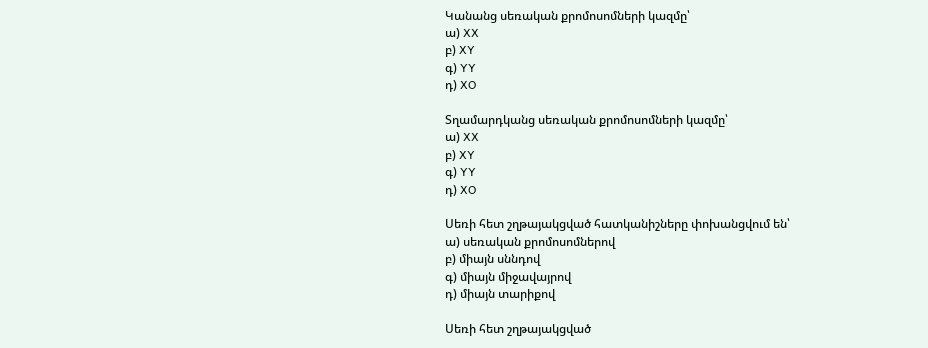Կանանց սեռական քրոմոսոմների կազմը՝
ա) XX
բ) XY
գ) YY
դ) XO

Տղամարդկանց սեռական քրոմոսոմների կազմը՝
ա) XX
բ) XY
գ) YY
դ) XO

Սեռի հետ շղթայակցված հատկանիշները փոխանցվում են՝
ա) սեռական քրոմոսոմներով
բ) միայն սննդով
գ) միայն միջավայրով
դ) միայն տարիքով

Սեռի հետ շղթայակցված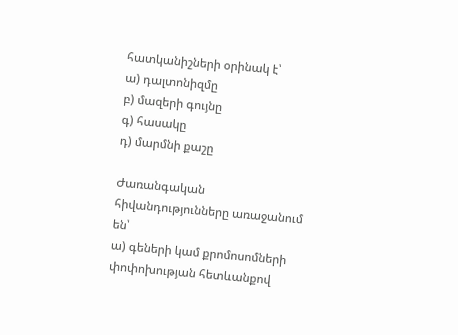հատկանիշների օրինակ է՝
ա) դալտոնիզմը
բ) մազերի գույնը
գ) հասակը
դ) մարմնի քաշը

Ժառանգական հիվանդությունները առաջանում են՝
ա) գեների կամ քրոմոսոմների փոփոխության հետևանքով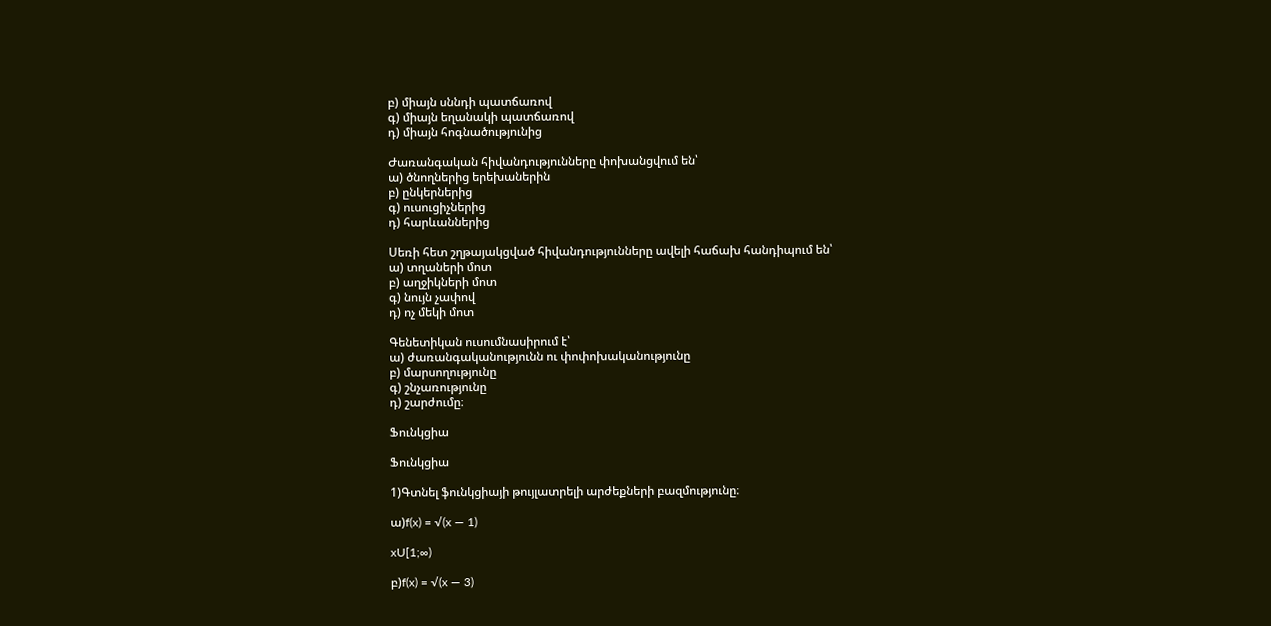բ) միայն սննդի պատճառով
գ) միայն եղանակի պատճառով
դ) միայն հոգնածությունից

Ժառանգական հիվանդությունները փոխանցվում են՝
ա) ծնողներից երեխաներին
բ) ընկերներից
գ) ուսուցիչներից
դ) հարևաններից

Սեռի հետ շղթայակցված հիվանդությունները ավելի հաճախ հանդիպում են՝
ա) տղաների մոտ
բ) աղջիկների մոտ
գ) նույն չափով
դ) ոչ մեկի մոտ

Գենետիկան ուսումնասիրում է՝
ա) ժառանգականությունն ու փոփոխականությունը
բ) մարսողությունը
գ) շնչառությունը
դ) շարժումը։

Ֆունկցիա

Ֆունկցիա

1)Գտնել ֆունկցիայի թույլատրելի արժեքների բազմությունը։

ա)f(x) = √(x — 1)

xU[1;∞)

բ)f(x) = √(x — 3)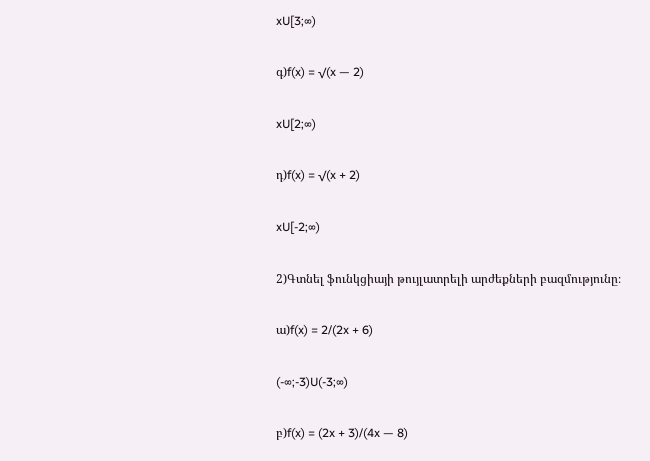xU[3;∞)

գ)f(x) = √(x — 2)

xU[2;∞)

դ)f(x) = √(x + 2)

xU[-2;∞)

2)Գտնել ֆունկցիայի թույլատրելի արժեքների բազմությունը։

ա)f(x) = 2/(2x + 6)

(-∞;-3)U(-3;∞)

բ)f(x) = (2x + 3)/(4x — 8)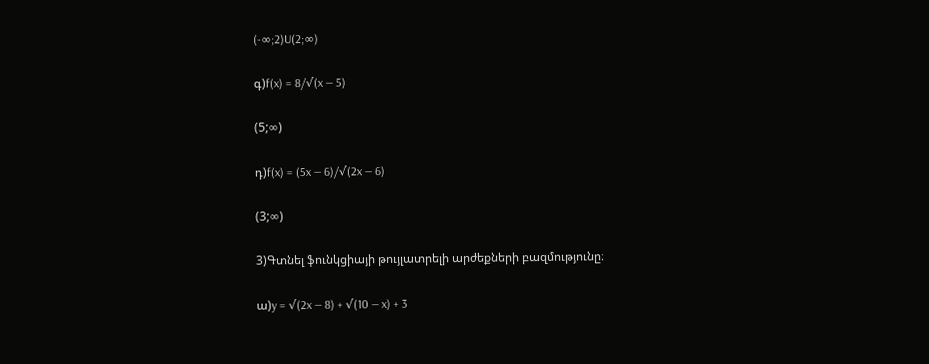(-∞;2)U(2;∞)

գ)f(x) = 8/√(x — 5)

(5;∞)

դ)f(x) = (5x — 6)/√(2x — 6)

(3;∞)

3)Գտնել ֆունկցիայի թույլատրելի արժեքների բազմությունը։

ա)y = √(2x — 8) + √(10 — x) + 3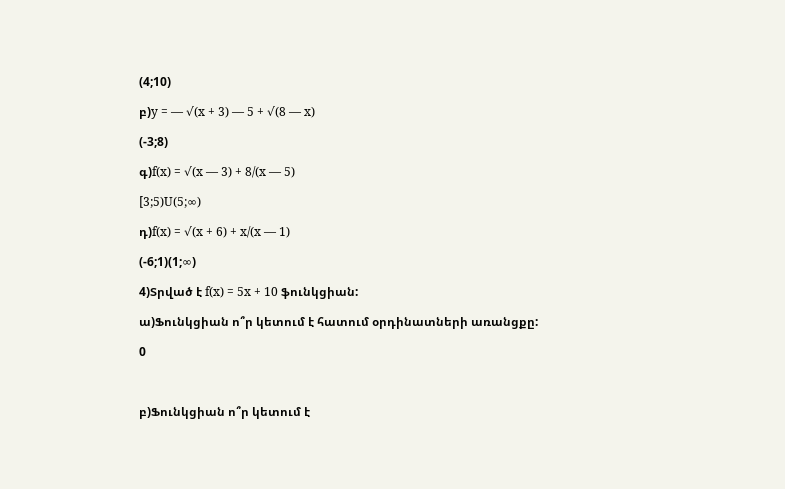(4;10)

բ)y = — √(x + 3) — 5 + √(8 — x)

(-3;8)

գ)f(x) = √(x — 3) + 8/(x — 5)

[3;5)U(5;∞)

դ)f(x) = √(x + 6) + x/(x — 1)

(-6;1)(1;∞)

4)Տրված է f(x) = 5x + 10 ֆունկցիան:

ա)Ֆունկցիան ո՞ր կետում է հատում օրդինատների առանցքը:

0



բ)Ֆունկցիան ո՞ր կետում է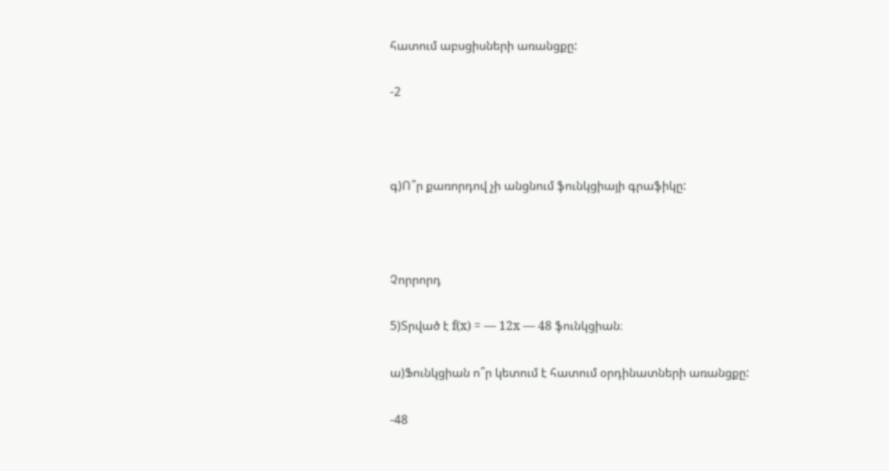հատում աբսցիսների առանցքը:

-2



գ)Ո՞ր քառորդով չի անցնում ֆունկցիայի գրաֆիկը:



Չորրորդ

5)Տրված է f(x) = — 12x — 48 ֆունկցիան։

ա)Ֆունկցիան ո՞ր կետում է հատում օրդինատների առանցքը:

-48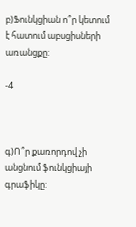բ)Ֆունկցիան ո՞ր կետում է հատում աբսցիսների առանցքը:

-4



գ)Ո՞ր քառորդով չի անցնում ֆունկցիայի գրաֆիկը: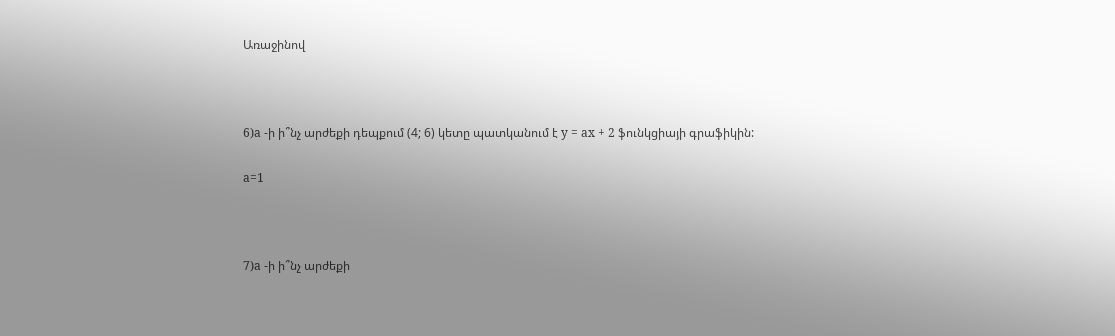Առաջինով



6)a -ի ի՞նչ արժեքի դեպքում (4; 6) կետը պատկանում է y = ax + 2 ֆունկցիայի գրաֆիկին:

a=1



7)a -ի ի՞նչ արժեքի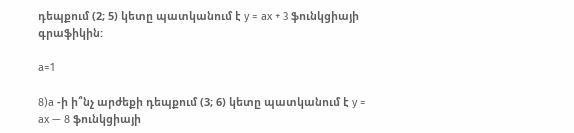դեպքում (2; 5) կետը պատկանում է y = ax + 3 ֆունկցիայի գրաֆիկին:

a=1

8)a -ի ի՞նչ արժեքի դեպքում (3; 6) կետը պատկանում է y = ax — 8 ֆունկցիայի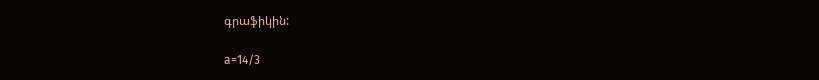գրաֆիկին:

a=14/3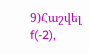9)Հաշվել f(-2),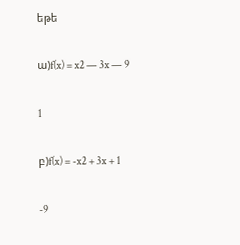եթե

ա)f(x) = x2 — 3x — 9

1

բ)f(x) = -x2 + 3x + 1

-9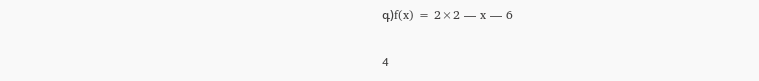գ)f(x) = 2×2 — x — 6

4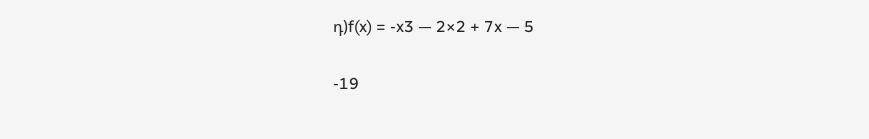դ)f(x) = -x3 — 2×2 + 7x — 5

-19